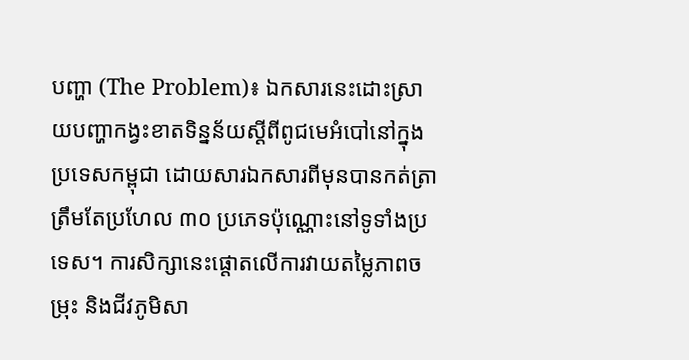បញ្ហា (The Problem)៖ ឯកសារនេះដោះស្រាយបញ្ហាកង្វះខាតទិន្នន័យស្តីពីពូជមេអំបៅនៅក្នុងប្រទេសកម្ពុជា ដោយសារឯកសារពីមុនបានកត់ត្រាត្រឹមតែប្រហែល ៣០ ប្រភេទប៉ុណ្ណោះនៅទូទាំងប្រទេស។ ការសិក្សានេះផ្តោតលើការវាយតម្លៃភាពចម្រុះ និងជីវភូមិសា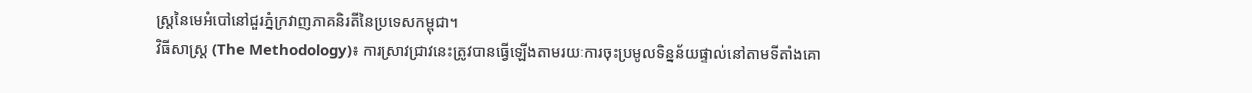ស្ត្រនៃមេអំបៅនៅជួរភ្នំក្រវាញភាគនិរតីនៃប្រទេសកម្ពុជា។
វិធីសាស្ត្រ (The Methodology)៖ ការស្រាវជ្រាវនេះត្រូវបានធ្វើឡើងតាមរយៈការចុះប្រមូលទិន្នន័យផ្ទាល់នៅតាមទីតាំងគោ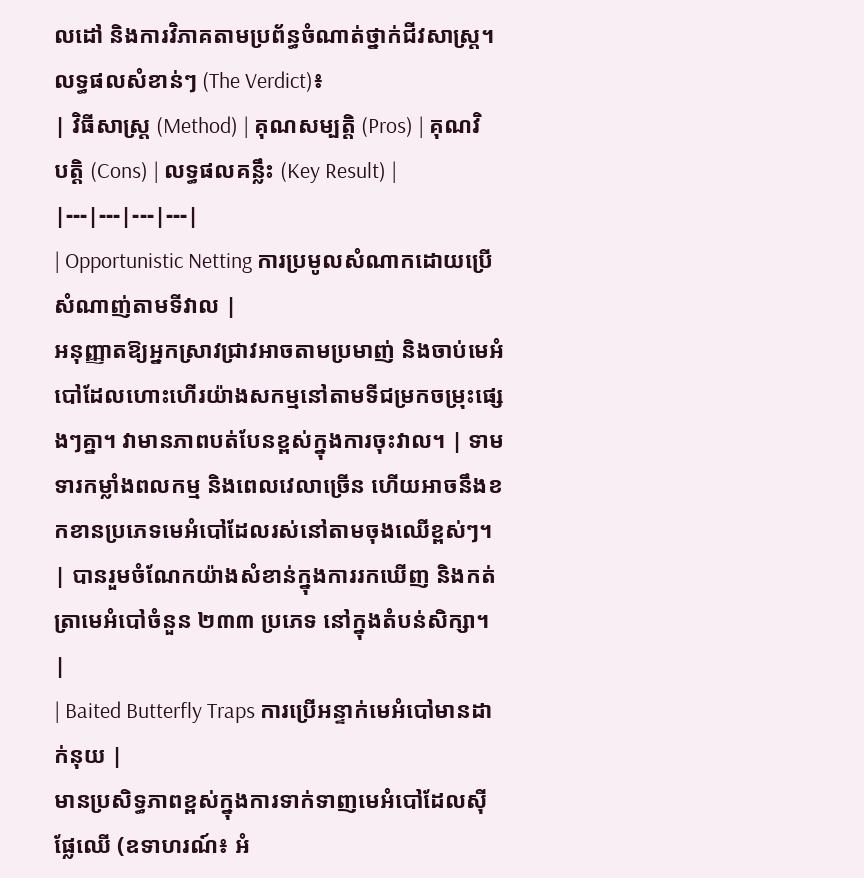លដៅ និងការវិភាគតាមប្រព័ន្ធចំណាត់ថ្នាក់ជីវសាស្ត្រ។
លទ្ធផលសំខាន់ៗ (The Verdict)៖
| វិធីសាស្ត្រ (Method) | គុណសម្បត្តិ (Pros) | គុណវិបត្តិ (Cons) | លទ្ធផលគន្លឹះ (Key Result) |
|---|---|---|---|
| Opportunistic Netting ការប្រមូលសំណាកដោយប្រើសំណាញ់តាមទីវាល |
អនុញ្ញាតឱ្យអ្នកស្រាវជ្រាវអាចតាមប្រមាញ់ និងចាប់មេអំបៅដែលហោះហើរយ៉ាងសកម្មនៅតាមទីជម្រកចម្រុះផ្សេងៗគ្នា។ វាមានភាពបត់បែនខ្ពស់ក្នុងការចុះវាល។ | ទាមទារកម្លាំងពលកម្ម និងពេលវេលាច្រើន ហើយអាចនឹងខកខានប្រភេទមេអំបៅដែលរស់នៅតាមចុងឈើខ្ពស់ៗ។ | បានរួមចំណែកយ៉ាងសំខាន់ក្នុងការរកឃើញ និងកត់ត្រាមេអំបៅចំនួន ២៣៣ ប្រភេទ នៅក្នុងតំបន់សិក្សា។ |
| Baited Butterfly Traps ការប្រើអន្ទាក់មេអំបៅមានដាក់នុយ |
មានប្រសិទ្ធភាពខ្ពស់ក្នុងការទាក់ទាញមេអំបៅដែលស៊ីផ្លែឈើ (ឧទាហរណ៍៖ អំ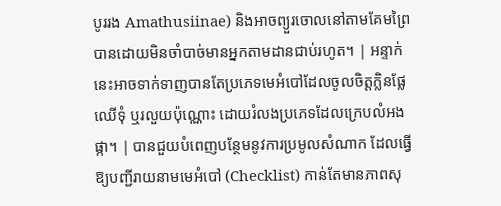បូររង Amathusiinae) និងអាចព្យួរចោលនៅតាមគែមព្រៃបានដោយមិនចាំបាច់មានអ្នកតាមដានជាប់រហូត។ | អន្ទាក់នេះអាចទាក់ទាញបានតែប្រភេទមេអំបៅដែលចូលចិត្តក្លិនផ្លែឈើទុំ ឬរលួយប៉ុណ្ណោះ ដោយរំលងប្រភេទដែលក្រេបលំអងផ្កា។ | បានជួយបំពេញបន្ថែមនូវការប្រមូលសំណាក ដែលធ្វើឱ្យបញ្ជីរាយនាមមេអំបៅ (Checklist) កាន់តែមានភាពសុ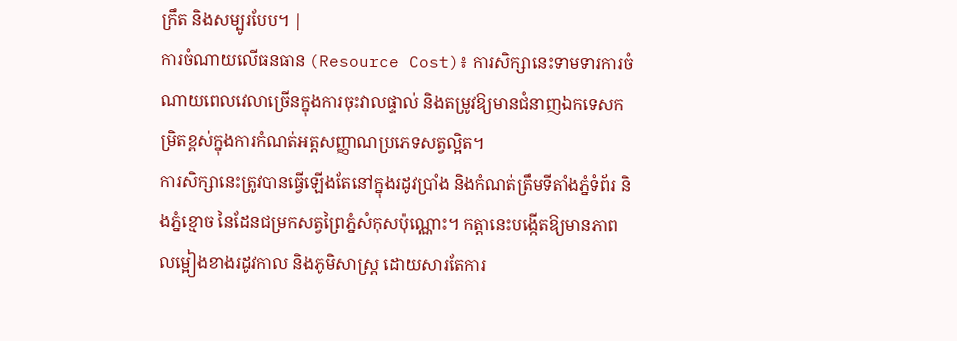ក្រឹត និងសម្បូរបែប។ |
ការចំណាយលើធនធាន (Resource Cost)៖ ការសិក្សានេះទាមទារការចំណាយពេលវេលាច្រើនក្នុងការចុះវាលផ្ទាល់ និងតម្រូវឱ្យមានជំនាញឯកទេសកម្រិតខ្ពស់ក្នុងការកំណត់អត្តសញ្ញាណប្រភេទសត្វល្អិត។
ការសិក្សានេះត្រូវបានធ្វើឡើងតែនៅក្នុងរដូវប្រាំង និងកំណត់ត្រឹមទីតាំងភ្នំទំព័រ និងភ្នំខ្មោច នៃដែនជម្រកសត្វព្រៃភ្នំសំកុសប៉ុណ្ណោះ។ កត្តានេះបង្កើតឱ្យមានភាពលម្អៀងខាងរដូវកាល និងភូមិសាស្ត្រ ដោយសារតែការ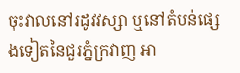ចុះវាលនៅរដូវវស្សា ឬនៅតំបន់ផ្សេងទៀតនៃជួរភ្នំក្រវាញ អា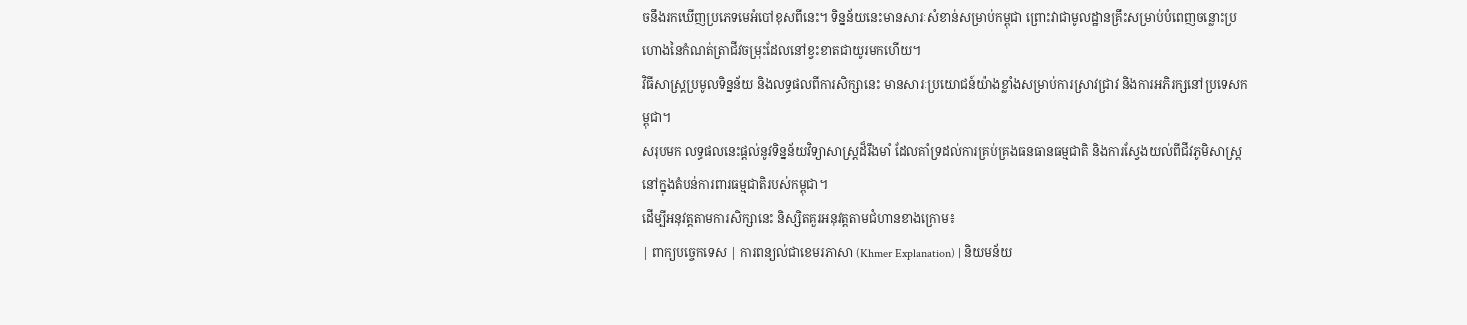ចនឹងរកឃើញប្រភេទមេអំបៅខុសពីនេះ។ ទិន្នន័យនេះមានសារៈសំខាន់សម្រាប់កម្ពុជា ព្រោះវាជាមូលដ្ឋានគ្រឹះសម្រាប់បំពេញចន្លោះប្រហោងនៃកំណត់ត្រាជីវចម្រុះដែលនៅខ្វះខាតជាយូរមកហើយ។
វិធីសាស្ត្រប្រមូលទិន្នន័យ និងលទ្ធផលពីការសិក្សានេះ មានសារៈប្រយោជន៍យ៉ាងខ្លាំងសម្រាប់ការស្រាវជ្រាវ និងការអភិរក្សនៅប្រទេសកម្ពុជា។
សរុបមក លទ្ធផលនេះផ្តល់នូវទិន្នន័យវិទ្យាសាស្ត្រដ៏រឹងមាំ ដែលគាំទ្រដល់ការគ្រប់គ្រងធនធានធម្មជាតិ និងការស្វែងយល់ពីជីវភូមិសាស្ត្រនៅក្នុងតំបន់ការពារធម្មជាតិរបស់កម្ពុជា។
ដើម្បីអនុវត្តតាមការសិក្សានេះ និស្សិតគួរអនុវត្តតាមជំហានខាងក្រោម៖
| ពាក្យបច្ចេកទេស | ការពន្យល់ជាខេមរភាសា (Khmer Explanation) | និយមន័យ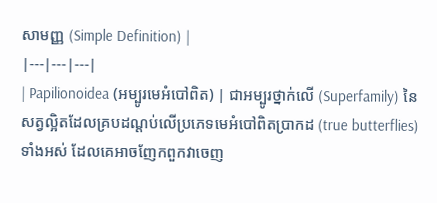សាមញ្ញ (Simple Definition) |
|---|---|---|
| Papilionoidea (អម្បូរមេអំបៅពិត) | ជាអម្បូរថ្នាក់លើ (Superfamily) នៃសត្វល្អិតដែលគ្របដណ្តប់លើប្រភេទមេអំបៅពិតប្រាកដ (true butterflies) ទាំងអស់ ដែលគេអាចញែកពួកវាចេញ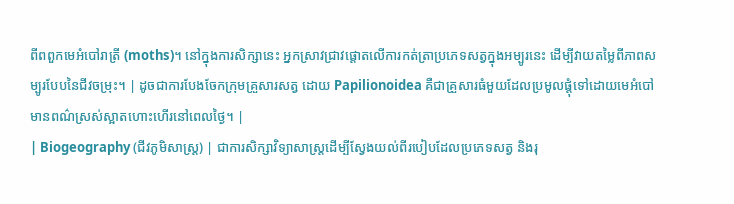ពីពពួកមេអំបៅរាត្រី (moths)។ នៅក្នុងការសិក្សានេះ អ្នកស្រាវជ្រាវផ្តោតលើការកត់ត្រាប្រភេទសត្វក្នុងអម្បូរនេះ ដើម្បីវាយតម្លៃពីភាពសម្បូរបែបនៃជីវចម្រុះ។ | ដូចជាការបែងចែកក្រុមគ្រួសារសត្វ ដោយ Papilionoidea គឺជាគ្រួសារធំមួយដែលប្រមូលផ្តុំទៅដោយមេអំបៅមានពណ៌ស្រស់ស្អាតហោះហើរនៅពេលថ្ងៃ។ |
| Biogeography (ជីវភូមិសាស្ត្រ) | ជាការសិក្សាវិទ្យាសាស្ត្រដើម្បីស្វែងយល់ពីរបៀបដែលប្រភេទសត្វ និងរុ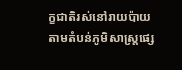ក្ខជាតិរស់នៅរាយប៉ាយតាមតំបន់ភូមិសាស្ត្រផ្សេ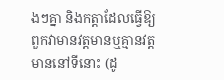ងៗគ្នា និងកត្តាដែលធ្វើឱ្យពួកវាមានវត្តមានឬគ្មានវត្តមាននៅទីនោះ (ដូ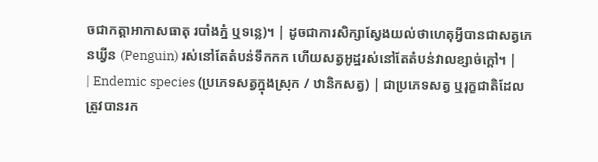ចជាកត្តាអាកាសធាតុ របាំងភ្នំ ឬទន្លេ)។ | ដូចជាការសិក្សាស្វែងយល់ថាហេតុអ្វីបានជាសត្វភេនឃ្វីន (Penguin) រស់នៅតែតំបន់ទឹកកក ហើយសត្វអូដ្ឋរស់នៅតែតំបន់វាលខ្សាច់ក្តៅ។ |
| Endemic species (ប្រភេទសត្វក្នុងស្រុក / ឋានិកសត្វ) | ជាប្រភេទសត្វ ឬរុក្ខជាតិដែលត្រូវបានរក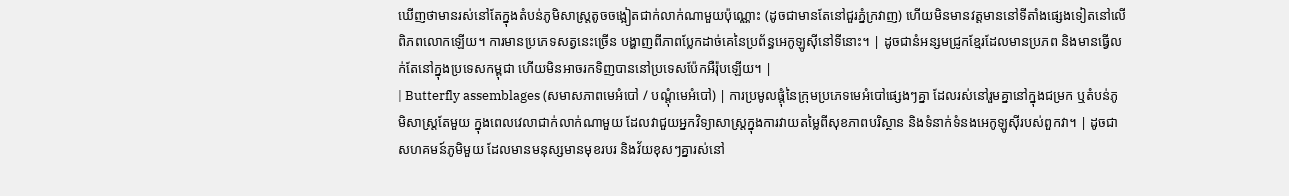ឃើញថាមានរស់នៅតែក្នុងតំបន់ភូមិសាស្ត្រតូចចង្អៀតជាក់លាក់ណាមួយប៉ុណ្ណោះ (ដូចជាមានតែនៅជួរភ្នំក្រវាញ) ហើយមិនមានវត្តមាននៅទីតាំងផ្សេងទៀតនៅលើពិភពលោកឡើយ។ ការមានប្រភេទសត្វនេះច្រើន បង្ហាញពីភាពប្លែកដាច់គេនៃប្រព័ន្ធអេកូឡូស៊ីនៅទីនោះ។ | ដូចជានំអន្សមជ្រូកខ្មែរដែលមានប្រភព និងមានធ្វើលក់តែនៅក្នុងប្រទេសកម្ពុជា ហើយមិនអាចរកទិញបាននៅប្រទេសប៉ែកអឺរ៉ុបឡើយ។ |
| Butterfly assemblages (សមាសភាពមេអំបៅ / បណ្តុំមេអំបៅ) | ការប្រមូលផ្តុំនៃក្រុមប្រភេទមេអំបៅផ្សេងៗគ្នា ដែលរស់នៅរួមគ្នានៅក្នុងជម្រក ឬតំបន់ភូមិសាស្ត្រតែមួយ ក្នុងពេលវេលាជាក់លាក់ណាមួយ ដែលវាជួយអ្នកវិទ្យាសាស្ត្រក្នុងការវាយតម្លៃពីសុខភាពបរិស្ថាន និងទំនាក់ទំនងអេកូឡូស៊ីរបស់ពួកវា។ | ដូចជាសហគមន៍ភូមិមួយ ដែលមានមនុស្សមានមុខរបរ និងវ័យខុសៗគ្នារស់នៅ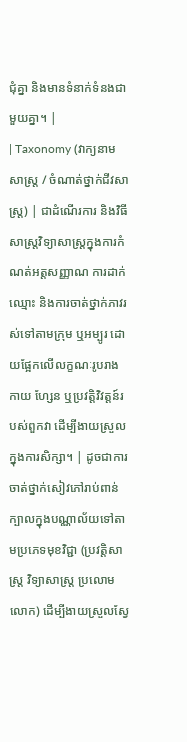ជុំគ្នា និងមានទំនាក់ទំនងជាមួយគ្នា។ |
| Taxonomy (វាក្យនាមសាស្ត្រ / ចំណាត់ថ្នាក់ជីវសាស្ត្រ) | ជាដំណើរការ និងវិធីសាស្ត្រវិទ្យាសាស្ត្រក្នុងការកំណត់អត្តសញ្ញាណ ការដាក់ឈ្មោះ និងការចាត់ថ្នាក់ភាវរស់ទៅតាមក្រុម ឬអម្បូរ ដោយផ្អែកលើលក្ខណៈរូបរាងកាយ ហ្សែន ឬប្រវត្តិវិវត្តន៍របស់ពួកវា ដើម្បីងាយស្រួលក្នុងការសិក្សា។ | ដូចជាការចាត់ថ្នាក់សៀវភៅរាប់ពាន់ក្បាលក្នុងបណ្ណាល័យទៅតាមប្រភេទមុខវិជ្ជា (ប្រវត្តិសាស្ត្រ វិទ្យាសាស្ត្រ ប្រលោមលោក) ដើម្បីងាយស្រួលស្វែ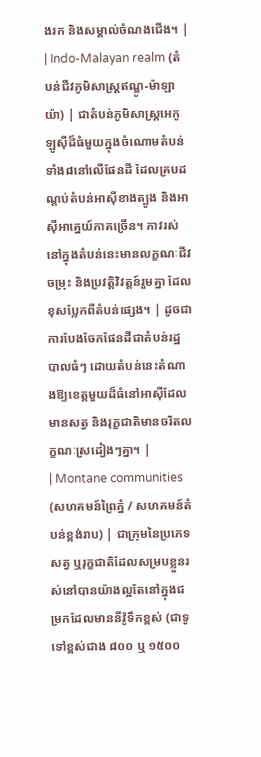ងរក និងសម្គាល់ចំណងជើង។ |
| Indo-Malayan realm (តំបន់ជីវភូមិសាស្ត្រឥណ្ឌូ-ម៉ាឡាយ៉ា) | ជាតំបន់ភូមិសាស្ត្រអេកូឡូស៊ីដ៏ធំមួយក្នុងចំណោមតំបន់ទាំង៨នៅលើផែនដី ដែលគ្របដណ្តប់តំបន់អាស៊ីខាងត្បូង និងអាស៊ីអាគ្នេយ៍ភាគច្រើន។ ភាវរស់នៅក្នុងតំបន់នេះមានលក្ខណៈជីវចម្រុះ និងប្រវត្តិវិវត្តន៍រួមគ្នា ដែលខុសប្លែកពីតំបន់ផ្សេង។ | ដូចជាការបែងចែកផែនដីជាតំបន់រដ្ឋបាលធំៗ ដោយតំបន់នេះតំណាងឱ្យខេត្តមួយដ៏ធំនៅអាស៊ីដែលមានសត្វ និងរុក្ខជាតិមានចរិតលក្ខណៈស្រដៀងៗគ្នា។ |
| Montane communities (សហគមន៍ព្រៃភ្នំ / សហគមន៍តំបន់ខ្ពង់រាប) | ជាក្រុមនៃប្រភេទសត្វ ឬរុក្ខជាតិដែលសម្របខ្លួនរស់នៅបានយ៉ាងល្អតែនៅក្នុងជម្រកដែលមាននីវ៉ូទឹកខ្ពស់ (ជាទូទៅខ្ពស់ជាង ៨០០ ឬ ១៥០០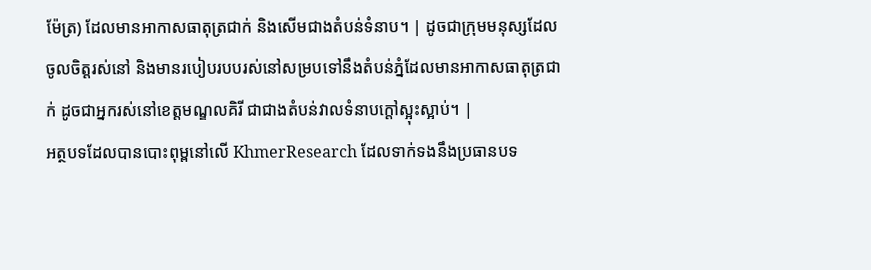ម៉ែត្រ) ដែលមានអាកាសធាតុត្រជាក់ និងសើមជាងតំបន់ទំនាប។ | ដូចជាក្រុមមនុស្សដែលចូលចិត្តរស់នៅ និងមានរបៀបរបបរស់នៅសម្របទៅនឹងតំបន់ភ្នំដែលមានអាកាសធាតុត្រជាក់ ដូចជាអ្នករស់នៅខេត្តមណ្ឌលគិរី ជាជាងតំបន់វាលទំនាបក្តៅស្អុះស្អាប់។ |
អត្ថបទដែលបានបោះពុម្ពនៅលើ KhmerResearch ដែលទាក់ទងនឹងប្រធានបទ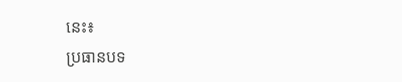នេះ៖
ប្រធានបទ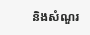និងសំណួរ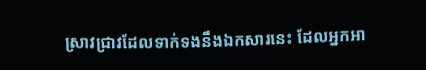ស្រាវជ្រាវដែលទាក់ទងនឹងឯកសារនេះ ដែលអ្នកអា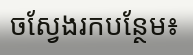ចស្វែងរកបន្ថែម៖